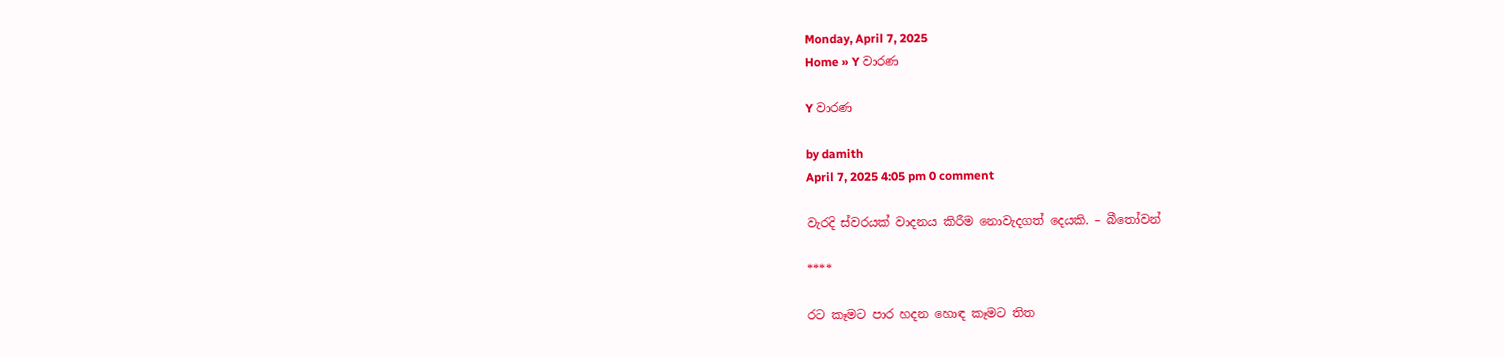Monday, April 7, 2025
Home » Y වාරණ

Y වාරණ

by damith
April 7, 2025 4:05 pm 0 comment

වැරදි ස්වරයක් වාදනය කිරීම නොවැදගත් දෙයකි. – බීතෝවන්

****

රට කෑමට පාර හදන හොඳ කෑමට තිත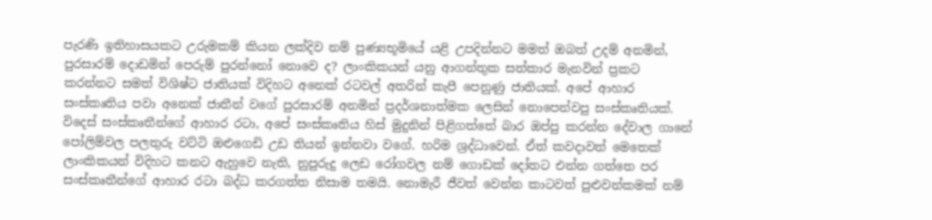පැරණි ඉතිහාසයකට උරුමකම් කියන ලක්දිව නම් පුණ්‍යභූමියේ යළි උපදින්නට මමත් ඔබත් උදම් අනමින්, පුරසාරම් දොඩමින් පෙරුම් පුරන්නෝ නොවෙ ද? ලාංකිකයන් යනු ආගන්තුක සත්කාර මැනවින් ප්‍රකට කරන්නට සමත් විශිෂ්ට ජාතියක් විදිහට අනෙක් රටවල් අතරින් කැපී පෙනුණු ජාතියක්. අපේ ආහාර සංස්කෘතිය පවා අනෙක් ජාතීන් වගේ පුරසාරම් අනමින් ප්‍රදර්ශනාත්මක ලෙසින් නොපෙන්වපු සංස්කෘතියක්. විදෙස් සංස්කෘතීන්ගේ ආහාර රටා, අපේ සංස්කෘතිය හිස් මුදුනින් පිළිගත්තේ බාර ඔප්පු කරන්න දේවාල ගානේ පෝලිම්වල පලතුරු වට්ටි ඔළුගෙඩි උඩ තියන් ඉන්නවා වගේ. හරිම ශ්‍රද්ධාවෙන්. ඒත් කවදාවත් මෙතෙක් ලාංකිකයන් විදිහට කනට ඇහුවෙ නැති, නුපුරුදු ලෙඩ රෝගවල නම් ගොඩක් දෝතට එන්න ගත්තෙ පර සංස්කෘතීන්ගේ ආහාර රටා බද්ධ කරගත්ත නිසාම තමයි. නොමැරී ජීවත් වෙන්න කාටවත් පුළුවන්කමක් නම්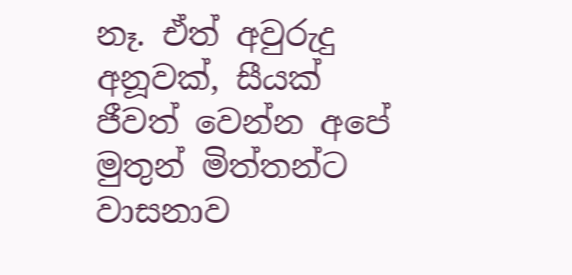නෑ. ඒත් අවුරුදු අනූවක්, සීයක් ජීවත් වෙන්න අපේ මුතුන් මිත්තන්ට වාසනාව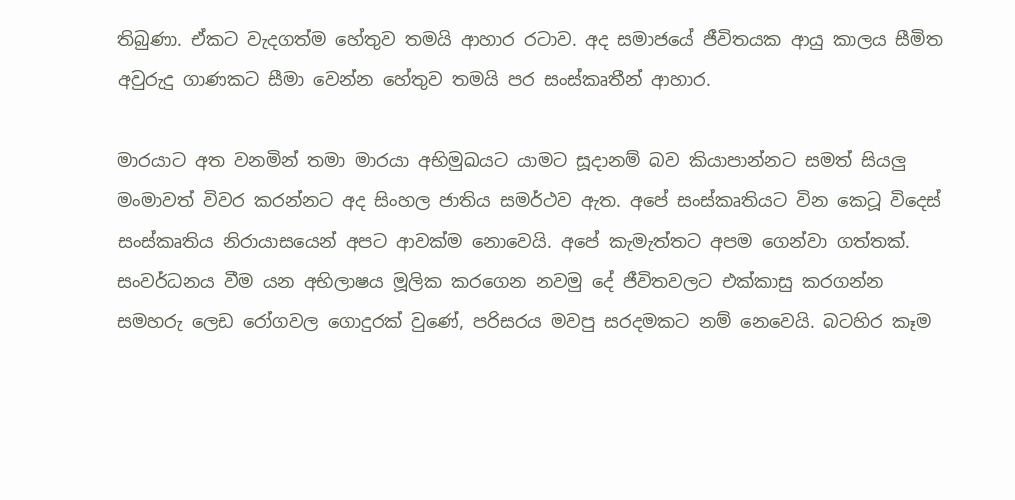තිබුණා. ඒකට වැදගත්ම හේතුව තමයි ආහාර රටාව. අද සමාජයේ ජීවිතයක ආයු කාලය සීමිත අවුරුදු ගාණකට සීමා වෙන්න හේතුව තමයි පර සංස්කෘතීන් ආහාර.

මාරයාට අත වනමින් තමා මාරයා අභිමුඛයට යාමට සූදානම් බව කියාපාන්නට සමත් සියලු මංමාවත් විවර කරන්නට අද සිංහල ජාතිය සමර්ථව ඇත. අපේ සංස්කෘතියට වින කෙටූ විදෙස් සංස්කෘතිය නිරායාසයෙන් අපට ආවක්ම නොවෙයි. අපේ කැමැත්තට අපම ගෙන්වා ගත්තක්. සංවර්ධනය වීම යන අභිලාෂය මූලික කරගෙන නවමු දේ ජීවිතවලට එක්කාසු කරගන්න සමහරු ලෙඩ රෝගවල ගොදුරක් වුණේ, පරිසරය මවපු සරදමකට නම් නෙවෙයි. බටහිර කෑම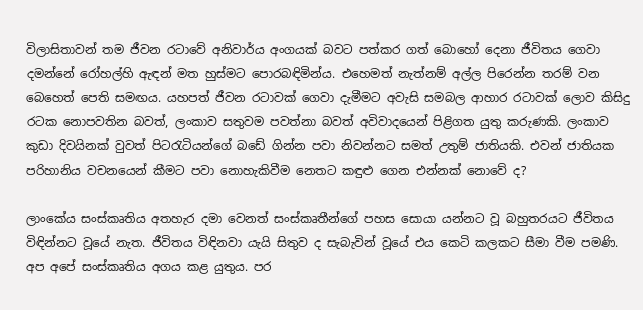විලාසිතාවන් තම ජීවන රටාවේ අනිවාර්ය අංගයක් බවට පත්කර ගත් බොහෝ දෙනා ජීවිතය ගෙවා දමන්නේ රෝහල්හි ඇඳන් මත හුස්මට පොරබඳිමින්ය. එහෙමත් නැත්නම් අල්ල පිරෙන්න තරම් වන බෙහෙත් පෙති සමඟය. යහපත් ජීවන රටාවක් ගෙවා දැමීමට අවැසි සමබල ආහාර රටාවක් ලොව කිසිදු රටක නොපවතින බවත්, ලංකාව සතුවම පවත්නා බවත් අවිවාදයෙන් පිළිගත යුතු කරුණකි. ලංකාව කුඩා දිවයිනක් වුවත් පිටරැටියන්ගේ බඩේ ගින්න පවා නිවන්නට සමත් උතුම් ජාතියකි. එවන් ජාතියක පරිහානිය වචනයෙන් කීමට පවා නොහැකිවීම නෙතට කඳුළු ගෙන එන්නක් නොවේ ද?

ලාංකේය සංස්කෘතිය අතහැර දමා වෙනත් සංස්කෘතීන්ගේ පහස සොයා යන්නට වූ බහුතරයට ජීවිතය විඳින්නට වූයේ නැත. ජීවිතය විඳිනවා යැයි සිතුව ද සැබැවින් වූයේ එය කෙටි කලකට සීමා වීම පමණි. අප අපේ සංස්කෘතිය අගය කළ යුතුය. පර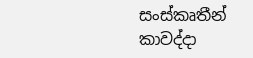සංස්කෘතීන් කාවද්දා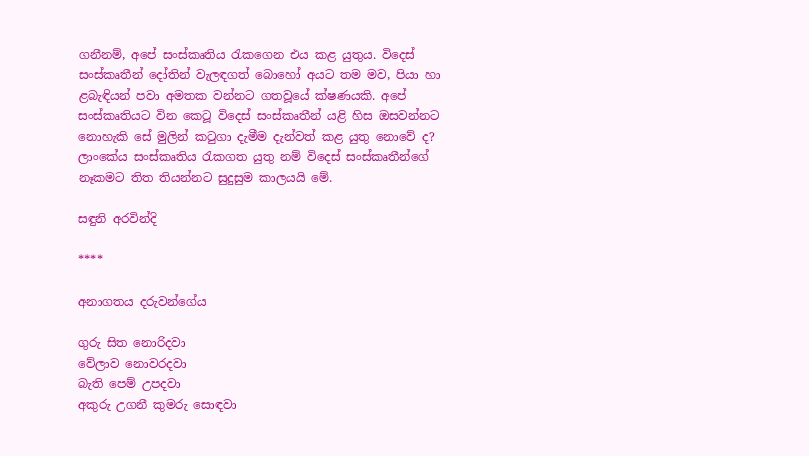ගනීනම්, අපේ සංස්කෘතිය රැකගෙන එය කළ යුතුය. විදෙස් සංස්කෘතීන් දෝතින් වැලඳගත් බොහෝ අයට තම මව, පියා හා ළබැඳියන් පවා අමතක වන්නට ගතවූයේ ක්ෂණයකි. අපේ සංස්කෘතියට වින කෙටූ විදෙස් සංස්කෘතීන් යළි හිස ඔසවන්නට නොහැකි සේ මුලින් කටුගා දැමීම දැන්වත් කළ යුතු නොවේ ද? ලාංකේය සංස්කෘතිය රැකගත යුතු නම් විදෙස් සංස්කෘතීන්ගේ නෑකමට තිත තියන්නට සුදුසුම කාලයයි මේ.

සඳුනි අරවින්දි

****

අනාගතය දරුවන්ගේය

ගුරු සිත නොරිදවා
වේලාව නොවරදවා
බැති පෙම් උපදවා
අකුරු උගනී කුමරු සොඳවා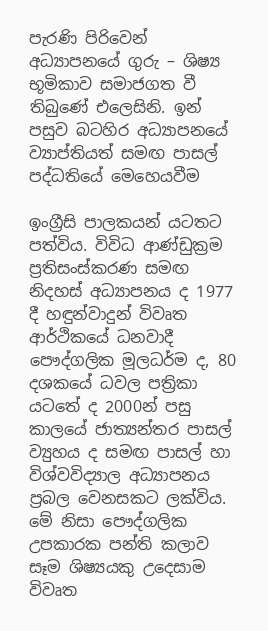පැරණි පිරිවෙන් අධ්‍යාපනයේ ගුරු – ශිෂ්‍ය භූමිකාව සමාජගත වී තිබුණේ එලෙසිනි. ඉන් පසුව බටහිර අධ්‍යාපනයේ ව්‍යාප්තියත් සමඟ පාසල් පද්ධතියේ මෙහෙයවීම

ඉංග්‍රීසි පාලකයන් යටතට පත්විය. විවිධ ආණ්ඩුක්‍රම ප්‍රතිසංස්කරණ සමඟ නිදහස් අධ්‍යාපනය ද 1977 දී හඳුන්වාදුන් විවෘත ආර්ථිකයේ ධනවාදී පෞද්ගලික මූලධර්ම ද, 80 දශකයේ ධවල පත්‍රිකා යටතේ ද 2000න් පසු කාලයේ ජාත්‍යන්තර පාසල් ව්‍යුහය ද සමඟ පාසල් හා විශ්වවිද්‍යාල අධ්‍යාපනය ප්‍රබල වෙනසකට ලක්විය. මේ නිසා පෞද්ගලික උපකාරක පන්ති කලාව සෑම ශිෂ්‍යයකු උදෙසාම විවෘත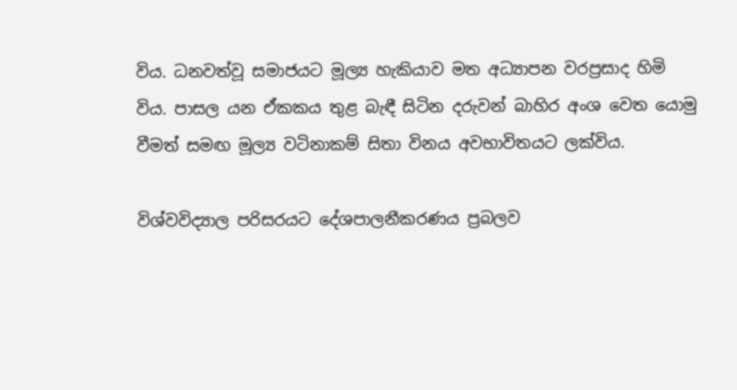විය. ධනවත්වූ සමාජයට මූල්‍ය හැකියාව මත අධ්‍යාපන වරප්‍රසාද හිමි විය. පාසල යන ඒකකය තුළ බැඳී සිටින දරුවන් බාහිර අංශ වෙත යොමු වීමත් සමඟ මූල්‍ය වටිනාකම් සිතා විනය අවභාවිතයට ලක්විය.

විශ්වවිද්‍යාල පරිසරයට දේශපාලනීකරණය ප්‍රබලව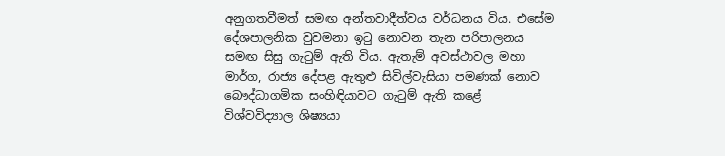අනුගතවීමත් සමඟ අන්තවාදීත්වය වර්ධනය විය. එසේම දේශපාලනික වුවමනා ඉටු නොවන තැන පරිපාලනය සමඟ සිසු ගැටුම් ඇති විය. ඇතැම් අවස්ථාවල මහා මාර්ග, රාජ්‍ය දේපළ ඇතුළු සිවිල්වැසියා පමණක් නොව බෞද්ධාගමික සංහිඳියාවට ගැටුම් ඇති කළේ විශ්වවිද්‍යාල ශිෂ්‍යයා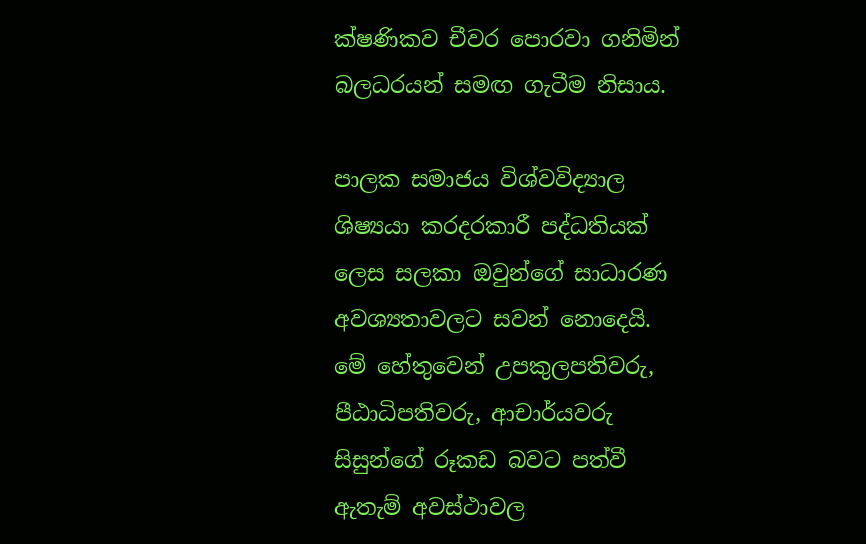ක්ෂණිකව චීවර පොරවා ගනිමින් බලධරයන් සමඟ ගැටීම නිසාය.

පාලක සමාජය විශ්වවිද්‍යාල ශිෂ්‍යයා කරදරකාරී පද්ධතියක් ලෙස සලකා ඔවුන්ගේ සාධාරණ අවශ්‍යතාවලට සවන් නොදෙයි. මේ හේතුවෙන් උපකුලපතිවරු, පීඨාධිපතිවරු, ආචාර්යවරු සිසුන්ගේ රූකඩ බවට පත්වී ඇතැම් අවස්ථාවල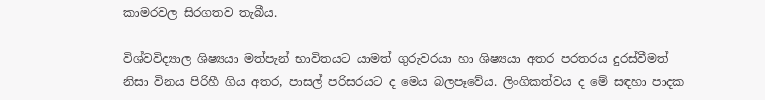කාමරවල සිරගතව තැබීය.

විශ්වවිද්‍යාල ශිෂ්‍යයා මත්පැන් භාවිතයට යාමත් ගුරුවරයා හා ශිෂ්‍යයා අතර පරතරය දුරස්වීමත් නිසා විනය පිරිහී ගිය අතර, පාසල් පරිසරයට ද මෙය බලපෑවේය. ලිංගිකත්වය ද මේ සඳහා පාදක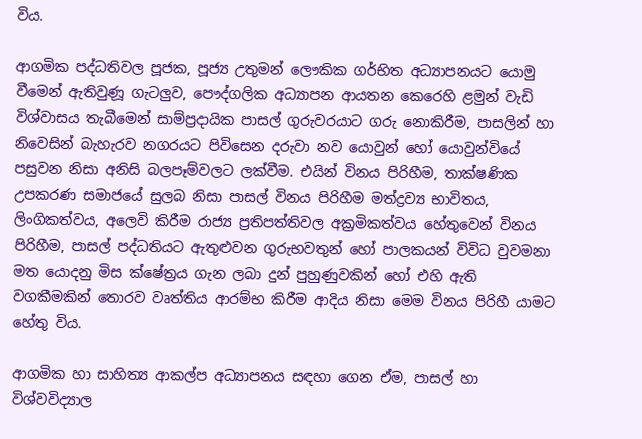විය.

ආගමික පද්ධතිවල පූජක, පූජ්‍ය උතුමන් ලෞකික ගර්භිත අධ්‍යාපනයට යොමු වීමෙන් ඇතිවුණූ ගැටලුව, පෞද්ගලික අධ්‍යාපන ආයතන කෙරෙහි ළමුන් වැඩි විශ්වාසය තැබීමෙන් සාම්ප්‍රදායික පාසල් ගුරුවරයාට ගරු නොකිරීම, පාසලින් හා නිවෙසින් බැහැරව නගරයට පිවිසෙන දරුවා නව යොවුන් හෝ යොවුන්වියේ පසුවන නිසා අනිසි බලපෑම්වලට ලක්වීම. එයින් විනය පිරිහීම, තාක්ෂණික උපකරණ සමාජයේ සුලබ නිසා පාසල් විනය පිරිහීම මත්ද්‍රව්‍ය භාවිතය, ලිංගිකත්වය, අලෙවි කිරීම රාජ්‍ය ප්‍රතිපත්තිවල අක්‍රමිකත්වය හේතුවෙන් විනය පිරිහීම, පාසල් පද්ධතියට ඇතුළුවන ගුරුභවතුන් හෝ පාලකයන් විවිධ වුවමනා මත යොදනු මිස ක්ෂේත්‍රය ගැන ලබා දුන් පුහුණුවකින් හෝ එහි ඇති වගකීමකින් තොරව වෘත්තිය ආරම්භ කිරීම ආදිය නිසා මෙම විනය පිරිහී යාමට හේතු විය.

ආගමික හා සාහිත්‍ය ආකල්ප අධ්‍යාපනය සඳහා ගෙන ඒම, පාසල් හා විශ්වවිද්‍යාල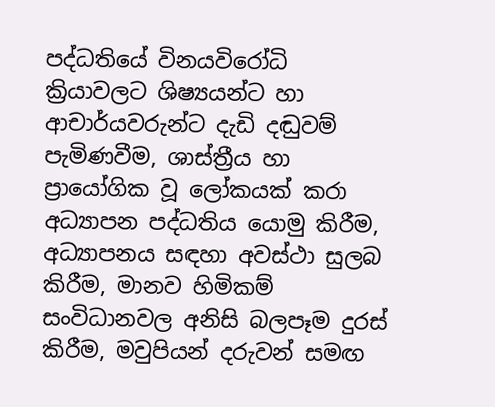පද්ධතියේ විනයවිරෝධි ක්‍රියාවලට ශිෂ්‍යයන්ට හා ආචාර්යවරුන්ට දැඩි දඬුවම් පැමිණවීම, ශාස්ත්‍රීය හා ප්‍රායෝගික වූ ලෝකයක් කරා අධ්‍යාපන පද්ධතිය යොමු කිරීම, අධ්‍යාපනය සඳහා අවස්ථා සුලබ කිරීම, මානව හිමිකම් සංවිධානවල අනිසි බලපෑම දුරස් කිරීම, මවුපියන් දරුවන් සමඟ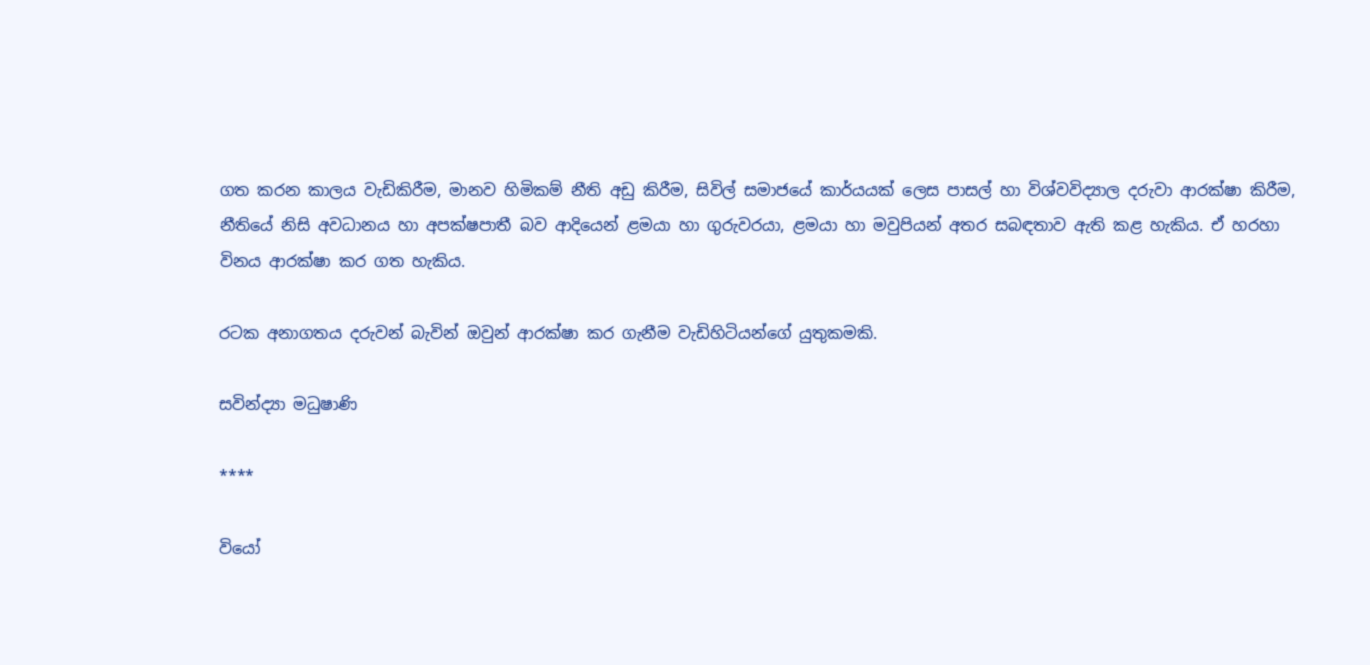ගත කරන කාලය වැඩිකිරීම, මානව හිමිකම් නීති අඩු කිරීම, සිවිල් සමාජයේ කාර්යයක් ලෙස පාසල් හා විශ්වවිද්‍යාල දරුවා ආරක්ෂා කිරීම, නීතියේ නිසි අවධානය හා අපක්ෂපාතී බව ආදියෙන් ළමයා හා ගුරුවරයා, ළමයා හා මවුපියන් අතර සබඳතාව ඇති කළ හැකිය. ඒ හරහා විනය ආරක්ෂා කර ගත හැකිය.

රටක අනාගතය දරුවන් බැවින් ඔවුන් ආරක්ෂා කර ගැනීම වැඩිහිටියන්ගේ යුතුකමකි.

සවින්ද්‍යා මධුෂාණි

****

වියෝ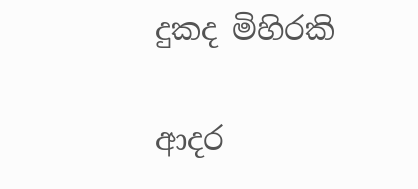දුකද මිහිරකි

ආදර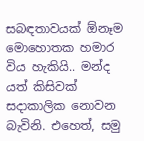සබඳතාවයක් ඕනෑම මොහොතක හමාර විය හැකියි.. මන්ද යත් කිසිවක් සදාකාලික නොවන බැවිනි. එහෙත්, සමු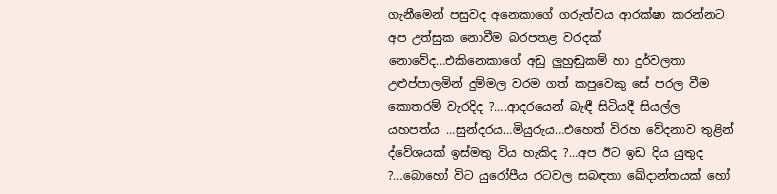ගැනීමෙන් පසුවද අනෙකාගේ ගරුත්වය ආරක්ෂා කරන්නට අප උත්සුක නොවීම බරපතළ වරදක් නොවේද…එකිනෙකාගේ අඩු ලුහුඬුකම් හා දුර්වලතා උළුප්පාලමින් දුම්මල වරම ගත් කපුවෙකු සේ පරල වීම කොතරම් වැරදිද ?….ආදරයෙන් බැඳී සිටියදී සියල්ල යහපත්ය …සුන්දරය…මියුරුය…එහෙත් විරහ වේදනාව තුළින් ද්වේශයක් ඉස්මතු විය හැකිද ?…අප ඊට ඉඩ දිය යුතුද ?…බොහෝ විට යුරෝපීය රටවල සබඳතා ඛේදාන්තයක් හෝ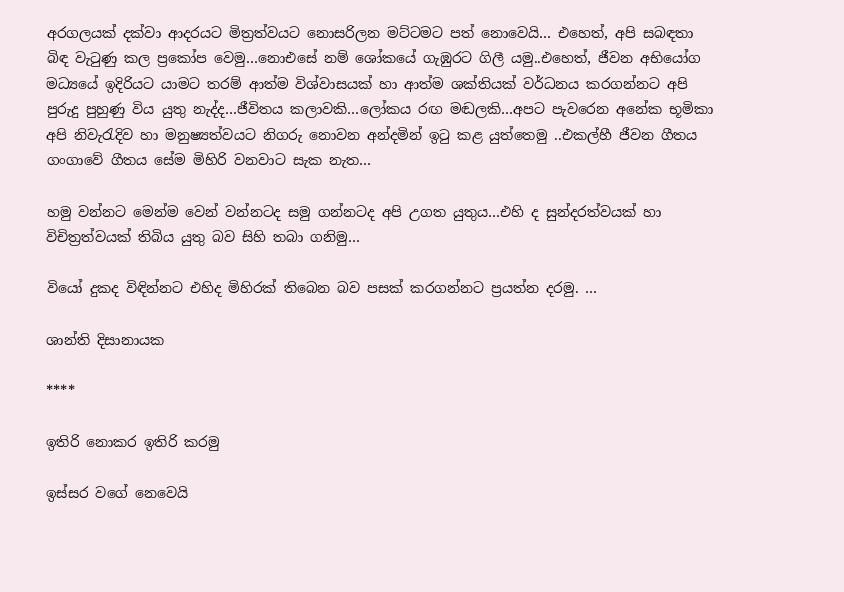අරගලයක් දක්වා ආදරයට මිත්‍රත්වයට නොසරිලන මට්ටමට පත් නොවෙයි… එහෙත්, අපි සබඳතා බිඳ වැටුණු කල ප්‍රකෝප වෙමු…නොඑසේ නම් ශෝකයේ ගැඹුරට ගිලී යමු..එහෙත්, ජීවන අභියෝග මධ්‍යයේ ඉදිරියට යාමට තරම් ආත්ම විශ්වාසයක් හා ආත්ම ශක්තියක් වර්ධනය කරගන්නට අපි පුරුදු පුහුණු විය යුතු නැද්ද…ජීවිතය කලාවකි…ලෝකය රඟ මඬලකි…අපට පැවරෙන අනේක භූමිකා අපි නිවැරැදිව හා මනුෂ්‍යත්වයට නිගරු නොවන අන්දමින් ඉටු කළ යුත්තෙමු ..එකල්හී ජීවන ගීතය ගංගාවේ ගීතය සේම මිහිරි වනවාට සැක නැත…

හමු වන්නට මෙන්ම වෙන් වන්නටද සමු ගන්නටද අපි උගත යුතුය…එහි ද සුන්දරත්වයක් හා විචිත්‍රත්වයක් තිබිය යුතු බව සිහි තබා ගනිමු…

වියෝ දුකද විඳින්නට එහිද මිහිරක් තිබෙන බව පසක් කරගන්නට ප්‍රයත්න දරමු. …

ශාන්ති දිසානායක

****

ඉතිරි නොකර ඉතිරි කරමු

ඉස්සර වගේ නෙවෙයි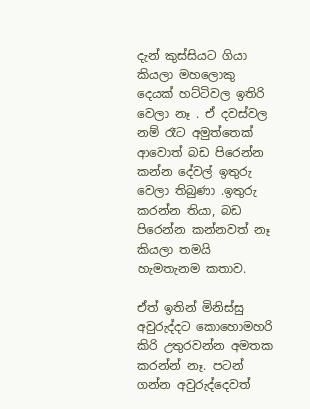දැන් කුස්සියට ගියා කියලා මහලොකු දෙයක් හට්ටිවල ඉතිරි වෙලා නෑ . ඒ දවස්වල නම් රෑට අමුත්තෙක් ආවොත් බඩ පිරෙන්න කන්න දේවල් ඉතුරු වෙලා තිබුණා .ඉතුරු කරන්න තියා, බඩ පිරෙන්න කන්නවත් නෑ කියලා තමයි හැමතැනම කතාව.

ඒත් ඉතින් මිනිස්සු අවුරුද්දට කොහොමහරි කිරි උතුරවන්න අමතක කරන්න් නෑ. පටන් ගන්න අවුරුද්දෙවත්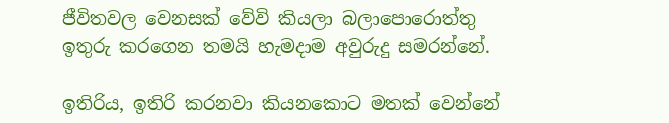ජීවිතවල වෙනසක් වේවි කියලා බලාපොරොත්තු ඉතුරු කරගෙන තමයි හැමදාම අවුරුදු සමරන්නේ.

ඉතිරිය, ඉතිරි කරනවා කියනකොට මතක් වෙන්නේ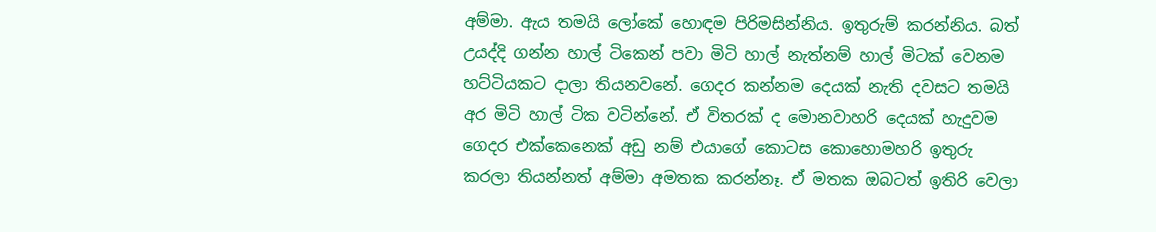අම්මා. ඇය තමයි ලෝකේ හොඳම පිරිමසින්නිය. ඉතුරුම් කරන්නිය. බත් උයද්දි ගන්න හාල් ටිකෙන් පවා මිටි හාල් නැත්නම් හාල් මිටක් වෙනම හට්ටියකට දාලා තියනවනේ. ගෙදර කන්නම දෙයක් නැති දවසට තමයි අර මිටි හාල් ටික වටින්නේ. ඒ විතරක් ද මොනවාහරි දෙයක් හැදුවම ගෙදර එක්කෙනෙක් අඩු නම් එයාගේ කොටස කොහොමහරි ඉතුරු කරලා තියන්නත් අම්මා අමතක කරන්නෑ. ඒ මතක ඔබටත් ඉතිරි වෙලා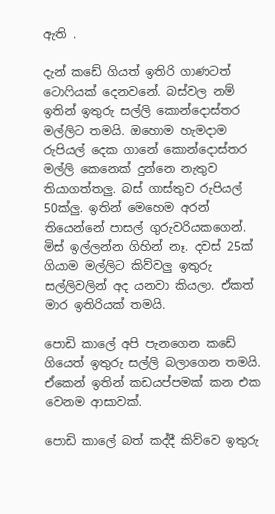ඇති .

දැන් කඩේ ගියත් ඉතිරි ගාණටත් ටොෆියක් දෙනවනේ. බස්වල නම් ඉතින් ඉතුරු සල්ලි කොන්දොස්තර මල්ලිට තමයි. ඔහොම හැමදාම රුපියල් දෙක ගානේ කොන්දොස්තර මල්ලි කෙනෙක් දුන්නෙ නැතුව තියාගත්තලු. බස් ගාස්තුව රුපියල් 50ක්ලු. ඉතින් මෙහෙම අරන් තියෙන්නේ පාසල් ගුරුවරියකගෙන්. මිස් ඉල්ලන්න ගිහින් නෑ. දවස් 25ක් ගියාම මල්ලිට කිව්වලු ඉතුරු සල්ලිවලින් අද යනවා කියලා. ඒකත් මාර ඉතිරියක් තමයි.

පොඩි කාලේ අපි පැනගෙන කඩේ ගියෙත් ඉතුරු සල්ලි බලාගෙන තමයි. ඒකෙන් ඉතින් කඩයප්පමක් කන එක වෙනම ආසාවක්.

පොඩි කාලේ බත් කද්දී කිව්වෙ ඉතුරු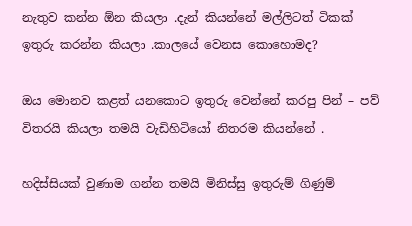නැතුව කන්න ඕන කියලා .දැන් කියන්නේ මල්ලිටත් ටිකක් ඉතුරු කරන්න කියලා .කාලයේ වෙනස කොහොමද?

ඔය මොනව කළත් යනකොට ඉතුරු වෙන්නේ කරපු පින් – පව් විතරයි කියලා තමයි වැඩිහිටියෝ නිතරම කියන්නේ .

හදිස්සියක් වුණාම ගන්න තමයි මිනිස්සු ඉතුරුම් ගිණුම්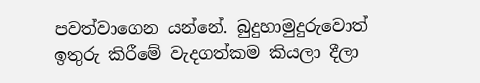පවත්වාගෙන යන්නේ. බුදුහාමුදුරුවොත් ඉතුරු කිරීමේ වැදගත්කම කියලා දීලා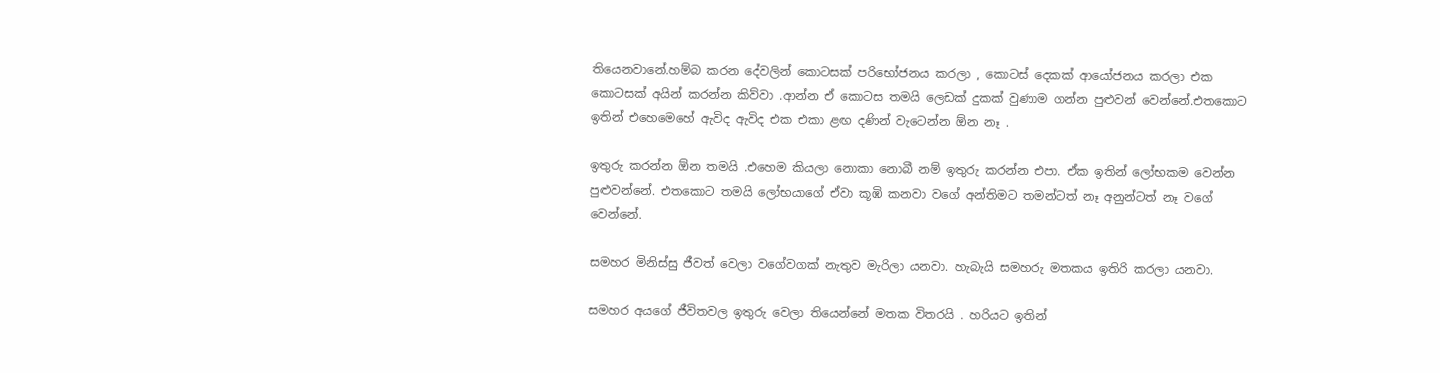තියෙනවානේ.හම්බ කරන දේවලින් කොටසක් පරිභෝජනය කරලා , කොටස් දෙකක් ආයෝජනය කරලා එක කොටසක් අයින් කරන්න කිව්වා .ආන්න ඒ කොටස තමයි ලෙඩක් දුකක් වුණාම ගන්න පුළුවන් වෙන්නේ.එතකොට ඉතින් එහෙමෙහේ ඇවිද ඇවිද එක එකා ළඟ දණින් වැටෙන්න ඕන නෑ .

ඉතුරු කරන්න ඕන තමයි .එහෙම කියලා නොකා නොබී නම් ඉතුරු කරන්න එපා. ඒක ඉතින් ලෝභකම වෙන්න පුළුවන්නේ. එතකොට තමයි ලෝභයාගේ ඒවා කූඹි කනවා වගේ අන්තිමට තමන්ටත් නෑ අනුන්ටත් නෑ වගේ වෙන්නේ.

සමහර මිනිස්සු ජීවත් වෙලා වගේවගක් නැතුව මැරිලා යනවා. හැබැයි සමහරු මතකය ඉතිරි කරලා යනවා.

සමහර අයගේ ජීවිතවල ඉතුරු වෙලා තියෙන්නේ මතක විතරයි . හරියට ඉතින්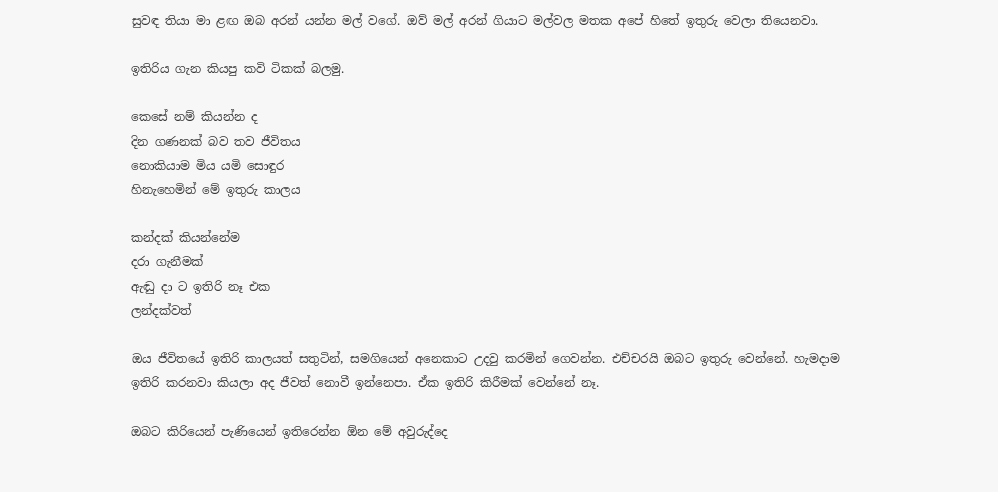සුවඳ තියා මා ළඟ ඔබ අරන් යන්න මල් වගේ. ඔව් මල් අරන් ගියාට මල්වල මතක අපේ හිතේ ඉතුරු වෙලා තියෙනවා.

ඉතිරිය ගැන කියපු කවි ටිකක් බලමු.

කෙසේ නම් කියන්න ද
දින ගණනක් බව තව ජීවිතය
නොකියාම මිය යමි සොඳුර
හිනැහෙමින් මේ ඉතුරු කාලය

කන්දක් කියන්නේම
දරා ගැනීමක්
ඇඬු දා ට ඉතිරි නෑ එක
ලන්දක්වත්

ඔය ජීවිතයේ ඉතිරි කාලයත් සතුටින්, සමගියෙන් අනෙකාට උදවු කරමින් ගෙවන්න. එච්චරයි ඔබට ඉතුරු වෙන්නේ. හැමදාම ඉතිරි කරනවා කියලා අද ජීවත් නොවී ඉන්නෙපා. ඒක ඉතිරි කිරීමක් වෙන්නේ නෑ.

ඔබට කිරියෙන් පැණියෙන් ඉතිරෙන්න ඕන මේ අවුරුද්දෙ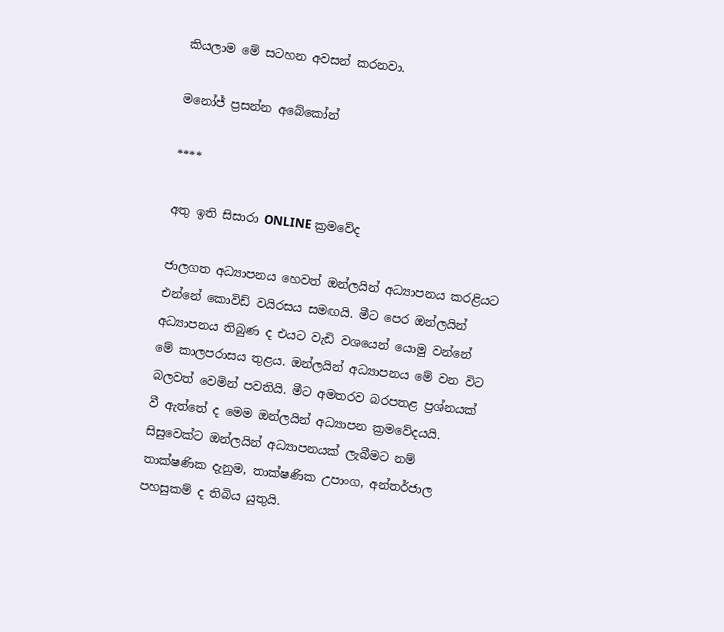කියලාම මේ සටහන අවසන් කරනවා.

මනෝජ් ප්‍රසන්න අබේකෝන්

****

අතු ඉති සිසාරා ONLINE ක්‍රමවේද

ජාලගත අධ්‍යාපනය හෙවත් ඔන්ලයින් අධ්‍යාපනය කරළියට එන්නේ කොවිඩ් වයිරසය සමඟයි. මීට පෙර ඔන්ලයින් අධ්‍යාපනය තිබුණ ද එයට වැඩි වශයෙන් යොමු වන්නේ මේ කාලපරාසය තුළය. ඔන්ලයින් අධ්‍යාපනය මේ වන විට බලවත් වෙමින් පවතියි. මීට අමතරව බරපතළ ප්‍රශ්නයක් වී ඇත්තේ ද මෙම ඔන්ලයින් අධ්‍යාපන ක්‍රමවේදයයි. සිසුවෙක්ට ඔන්ලයින් අධ්‍යාපනයක් ලැබීමට නම් තාක්ෂණික දැනුම, තාක්ෂණික උපාංග, අන්තර්ජාල පහසුකම් ද තිබිය යුතුයි.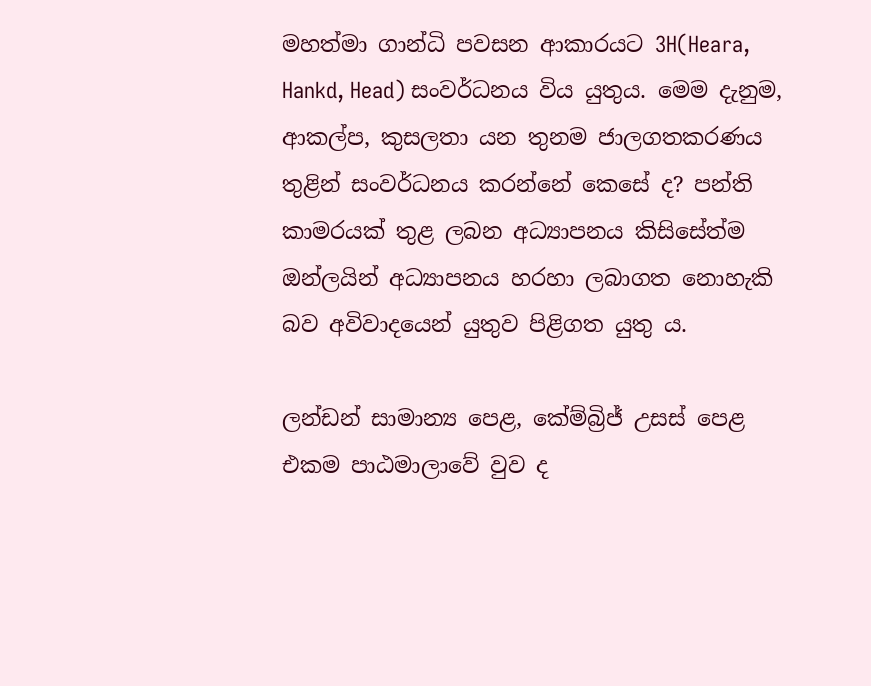මහත්මා ගාන්ධි පවසන ආකාරයට 3H(Heara, Hankd, Head) සංවර්ධනය විය යුතුය. මෙම දැනුම, ආකල්ප, කුසලතා යන තුනම ජාලගතකරණය තුළින් සංවර්ධනය කරන්නේ කෙසේ ද? පන්ති කාමරයක් තුළ ලබන අධ්‍යාපනය කිසිසේත්ම ඔන්ලයින් අධ්‍යාපනය හරහා ලබාගත නොහැකි බව අවිවාදයෙන් යුතුව පිළිගත යුතු ය.

ලන්ඩන් සාමාන්‍ය පෙළ, කේම්බ්‍රිජ් උසස් පෙළ එකම පාඨමාලාවේ වුව ද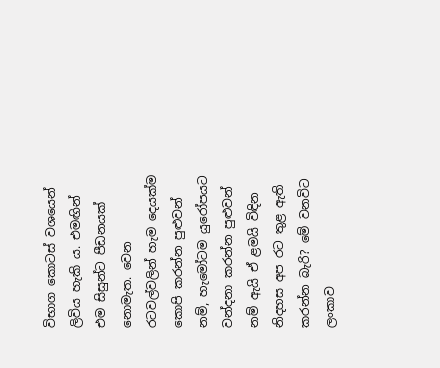විභාග කොටස් වශයෙන් ලිවිය හැකි ය. එමඟින් එම සිසුන්ට පීඩනයක් නොමැත. වෙන රටවල්වලින් හැම දෙයක්ම කොපි කරන්න පුළුවන් නම්, හැමෝටම යුරෝපයට වන්දනා කරන්න පුළුවන් නම් ඇයි ඒ ළමයි විඳින නිදහස අප රට තුළ ඇති කරන්න බැරි? මේ වනවිට ලංකාව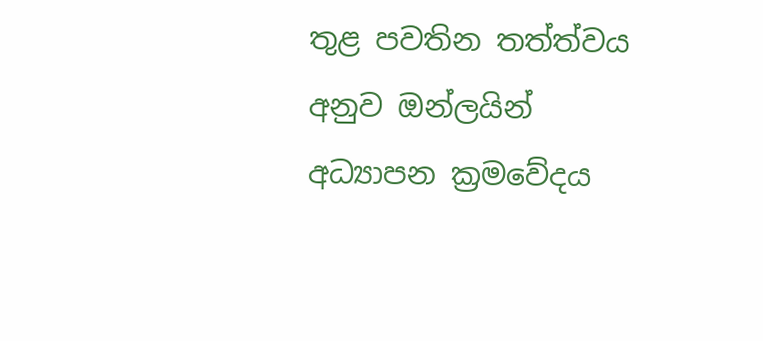තුළ පවතින තත්ත්වය අනුව ඔන්ලයින් අධ්‍යාපන ක්‍රමවේදය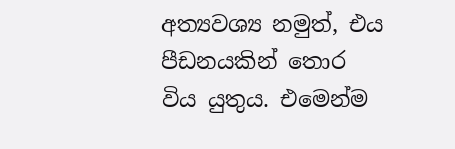අත්‍යවශ්‍ය නමුත්, එය පීඩනයකින් තොර විය යුතුය. එමෙන්ම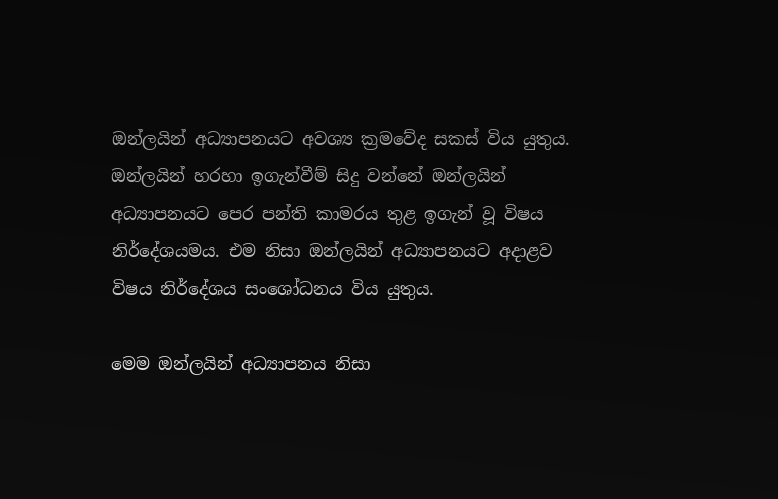ඔන්ලයින් අධ්‍යාපනයට අවශ්‍ය ක්‍රමවේද සකස් විය යුතුය. ඔන්ලයින් හරහා ඉගැන්වීම් සිදු වන්නේ ඔන්ලයින් අධ්‍යාපනයට පෙර පන්ති කාමරය තුළ ඉගැන් වූ විෂය නිර්දේශයමය. එම නිසා ඔන්ලයින් අධ්‍යාපනයට අදාළව විෂය නිර්දේශය සංශෝධනය විය යුතුය.

මෙම ඔන්ලයින් අධ්‍යාපනය නිසා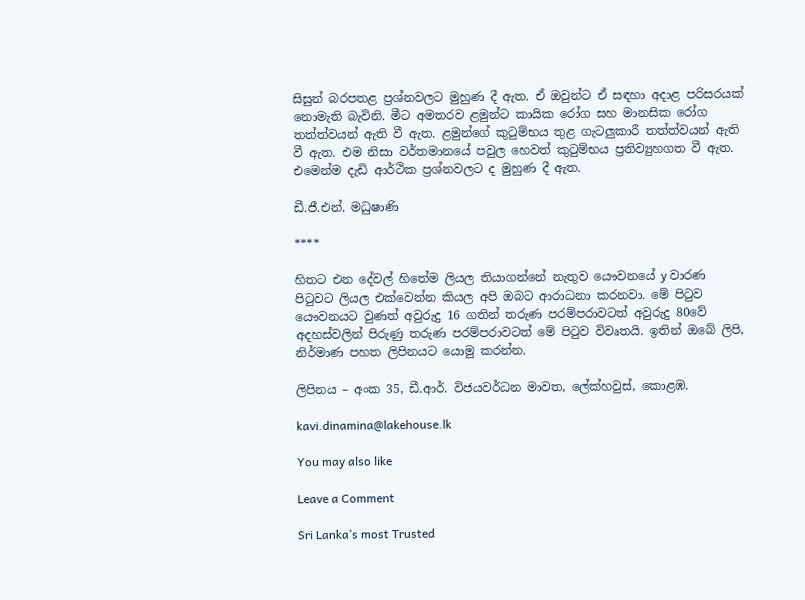සිසුන් බරපතළ ප්‍රශ්නවලට මුහුණ දී ඇත. ඒ ඔවුන්ට ඒ සඳහා අදාළ පරිසරයක් නොමැති බැවිනි. මීට අමතරව ළමුන්ට කායික රෝග සහ මානසික රෝග තත්ත්වයන් ඇති වී ඇත. ළමුන්ගේ කුටුම්භය තුළ ගැටලුකාරී තත්ත්වයන් ඇති වී ඇත. එම නිසා වර්තමානයේ පවුල හෙවත් කුටුම්භය ප්‍රතිව්‍යුහගත වී ඇත. එමෙන්ම දැඩි ආර්ථික ප්‍රශ්නවලට ද මුහුණ දී ඇත.

ඩී.ජී.එන්. මධුෂාණි

****

හිතට එන දේවල් හිතේම ලියල තියාගන්නේ නැතුව යෞවනයේ y වාරණ පිටුවට ලියල එක්වෙන්න කියල අපි ඔබට ආරාධනා කරනවා. මේ පිටුව යෞවනයට වුණත් අවුරුදු 16 ගතින් තරුණ පරම්පරාවටත් අවුරුදු 80වේ අදහස්වලින් පිරුණු තරුණ පරම්පරාවටත් මේ පිටුව විවෘතයි. ඉතින් ඔබේ ලිපි, නිර්මාණ පහත ලිපිනයට යොමු කරන්න.

ලිපිනය – අංක 35, ඩී.ආර්. විජයවර්ධන මාවත, ලේක්හවුස්, කොළඹ.

kavi.dinamina@lakehouse.lk

You may also like

Leave a Comment

Sri Lanka’s most Trusted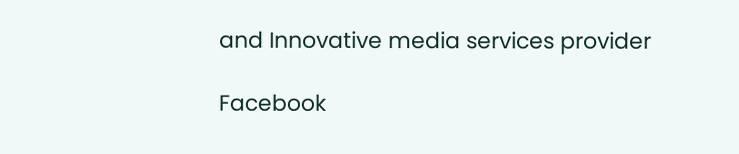and Innovative media services provider

Facebook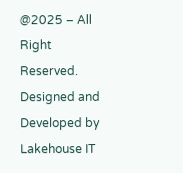@2025 – All Right Reserved. Designed and Developed by Lakehouse IT